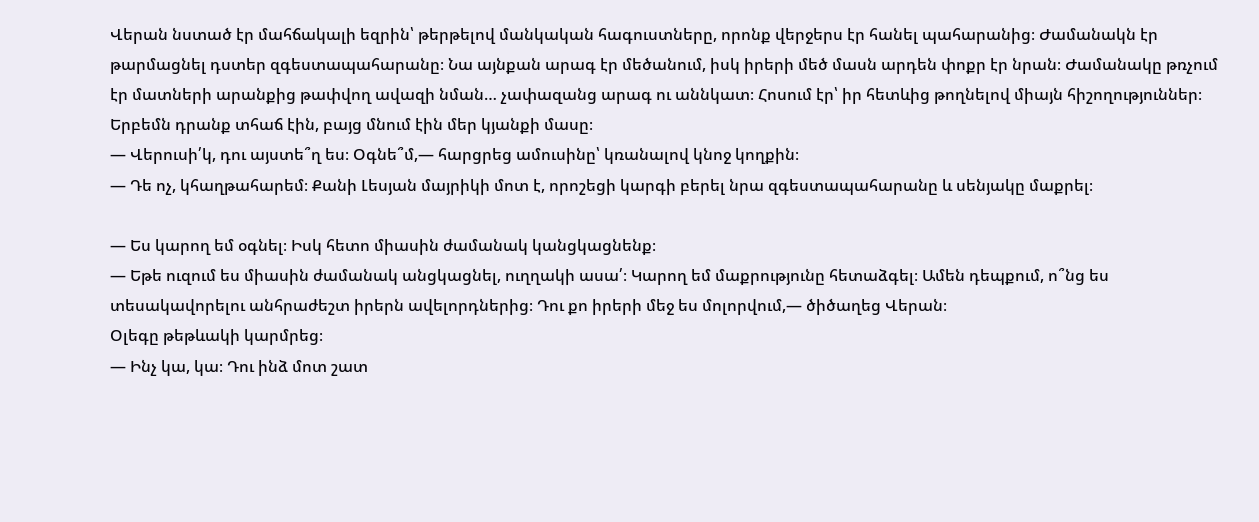Վերան նստած էր մահճակալի եզրին՝ թերթելով մանկական հագուստները, որոնք վերջերս էր հանել պահարանից։ Ժամանակն էր թարմացնել դստեր զգեստապահարանը։ Նա այնքան արագ էր մեծանում, իսկ իրերի մեծ մասն արդեն փոքր էր նրան։ Ժամանակը թռչում էր մատների արանքից թափվող ավազի նման… չափազանց արագ ու աննկատ։ Հոսում էր՝ իր հետևից թողնելով միայն հիշողություններ։ Երբեմն դրանք տհաճ էին, բայց մնում էին մեր կյանքի մասը։
— Վերուսի՛կ, դու այստե՞ղ ես։ Օգնե՞մ,— հարցրեց ամուսինը՝ կռանալով կնոջ կողքին։
— Դե ոչ, կհաղթահարեմ։ Քանի Լեսյան մայրիկի մոտ է, որոշեցի կարգի բերել նրա զգեստապահարանը և սենյակը մաքրել։

— Ես կարող եմ օգնել։ Իսկ հետո միասին ժամանակ կանցկացնենք։
— Եթե ուզում ես միասին ժամանակ անցկացնել, ուղղակի ասա՛։ Կարող եմ մաքրությունը հետաձգել։ Ամեն դեպքում, ո՞նց ես տեսակավորելու անհրաժեշտ իրերն ավելորդներից։ Դու քո իրերի մեջ ես մոլորվում,— ծիծաղեց Վերան։
Օլեգը թեթևակի կարմրեց։
— Ինչ կա, կա։ Դու ինձ մոտ շատ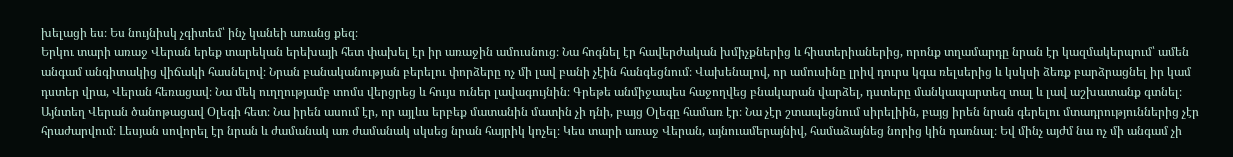խելացի ես։ Ես նույնիսկ չգիտեմ՝ ինչ կանեի առանց քեզ։
Երկու տարի առաջ Վերան երեք տարեկան երեխայի հետ փախել էր իր առաջին ամուսնուց։ Նա հոգնել էր հավերժական խմիչքներից և հիստերիաներից, որոնք տղամարդը նրան էր կազմակերպում՝ ամեն անգամ անգիտակից վիճակի հասնելով։ Նրան բանականության բերելու փորձերը ոչ մի լավ բանի չէին հանգեցնում։ Վախենալով, որ ամուսինը լրիվ դուրս կգա ռելսերից և կսկսի ձեռք բարձրացնել իր կամ դստեր վրա, Վերան հեռացավ։ Նա մեկ ուղղությամբ տոմս վերցրեց և հույս ուներ լավագույնին։ Գրեթե անմիջապես հաջողվեց բնակարան վարձել, դստերը մանկապարտեզ տալ և լավ աշխատանք գտնել։ Այնտեղ Վերան ծանոթացավ Օլեգի հետ։ Նա իրեն ասում էր, որ այլևս երբեք մատանին մատին չի դնի, բայց Օլեգը համառ էր։ Նա չէր շտապեցնում սիրելիին, բայց իրեն նրան գերելու մտադրություններից չէր հրաժարվում։ Լեսյան սովորել էր նրան և ժամանակ առ ժամանակ սկսեց նրան հայրիկ կոչել։ Կես տարի առաջ Վերան, այնուամերայնիվ, համաձայնեց նորից կին դառնալ։ Եվ մինչ այժմ նա ոչ մի անգամ չի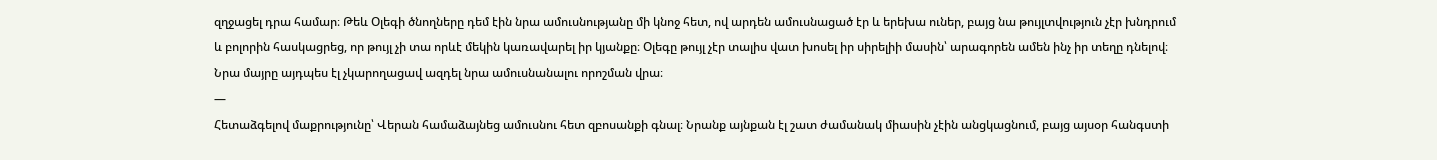զղջացել դրա համար։ Թեև Օլեգի ծնողները դեմ էին նրա ամուսնությանը մի կնոջ հետ, ով արդեն ամուսնացած էր և երեխա ուներ, բայց նա թույլտվություն չէր խնդրում և բոլորին հասկացրեց, որ թույլ չի տա որևէ մեկին կառավարել իր կյանքը։ Օլեգը թույլ չէր տալիս վատ խոսել իր սիրելիի մասին՝ արագորեն ամեն ինչ իր տեղը դնելով։ Նրա մայրը այդպես էլ չկարողացավ ազդել նրա ամուսնանալու որոշման վրա։
—
Հետաձգելով մաքրությունը՝ Վերան համաձայնեց ամուսնու հետ զբոսանքի գնալ։ Նրանք այնքան էլ շատ ժամանակ միասին չէին անցկացնում, բայց այսօր հանգստի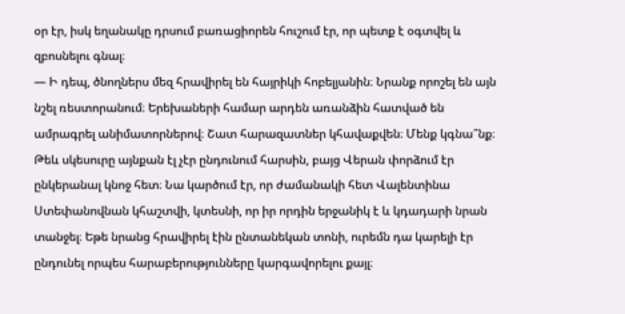օր էր, իսկ եղանակը դրսում բառացիորեն հուշում էր, որ պետք է օգտվել և զբոսնելու գնալ։
— Ի դեպ, ծնողներս մեզ հրավիրել են հայրիկի հոբելյանին։ Նրանք որոշել են այն նշել ռեստորանում։ Երեխաների համար արդեն առանձին հատված են ամրագրել անիմատորներով։ Շատ հարազատներ կհավաքվեն։ Մենք կգնա՞նք։
Թեև սկեսուրը այնքան էլ չէր ընդունում հարսին, բայց Վերան փորձում էր ընկերանալ կնոջ հետ։ Նա կարծում էր, որ ժամանակի հետ Վալենտինա Ստեփանովնան կհաշտվի, կտեսնի, որ իր որդին երջանիկ է և կդադարի նրան տանջել։ Եթե նրանց հրավիրել էին ընտանեկան տոնի, ուրեմն դա կարելի էր ընդունել որպես հարաբերությունները կարգավորելու քայլ։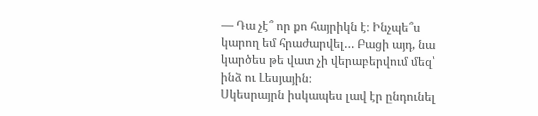— Դա չէ՞ որ քո հայրիկն է։ Ինչպե՞ս կարող եմ հրաժարվել… Բացի այդ, նա կարծես թե վատ չի վերաբերվում մեզ՝ ինձ ու Լեսյային։
Սկեսրայրն իսկապես լավ էր ընդունել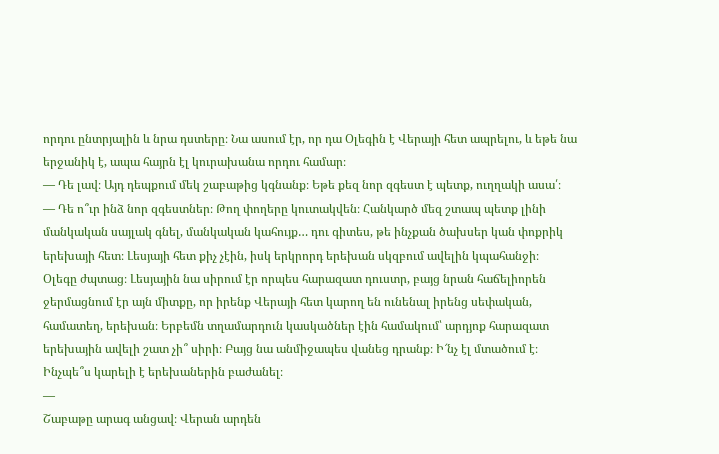որդու ընտրյալին և նրա դստերը։ Նա ասում էր, որ դա Օլեգին է Վերայի հետ ապրելու, և եթե նա երջանիկ է, ապա հայրն էլ կուրախանա որդու համար։
— Դե լավ։ Այդ դեպքում մեկ շաբաթից կգնանք։ Եթե քեզ նոր զգեստ է պետք, ուղղակի ասա՛։
— Դե ո՞ւր ինձ նոր զգեստներ։ Թող փողերը կուտակվեն։ Հանկարծ մեզ շտապ պետք լինի մանկական սայլակ գնել, մանկական կահույք… դու գիտես, թե ինչքան ծախսեր կան փոքրիկ երեխայի հետ։ Լեսյայի հետ քիչ չէին, իսկ երկրորդ երեխան սկզբում ավելին կպահանջի։
Օլեգը ժպտաց։ Լեսյային նա սիրում էր որպես հարազատ դուստր, բայց նրան հաճելիորեն ջերմացնում էր այն միտքը, որ իրենք Վերայի հետ կարող են ունենալ իրենց սեփական, համատեղ, երեխան։ Երբեմն տղամարդուն կասկածներ էին համակում՝ արդյոք հարազատ երեխային ավելի շատ չի՞ սիրի։ Բայց նա անմիջապես վանեց դրանք։ Ի՜նչ էլ մտածում է։ Ինչպե՞ս կարելի է երեխաներին բաժանել։
—
Շաբաթը արագ անցավ։ Վերան արդեն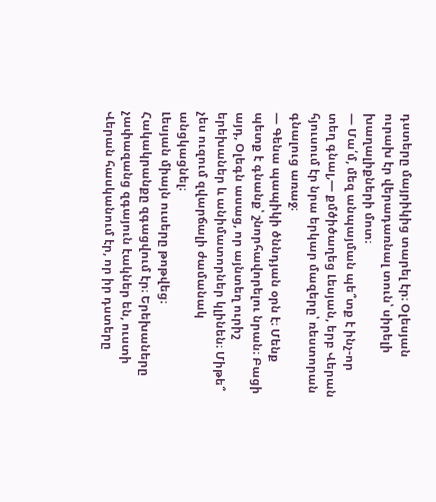դստերը մայրիկից տարել էր։ Օլեսյան ուրախ էր վերադառնալ տուն՝ սիրելի խաղալիքների մոտ։
— Մա՛մ, մեզ անպայման պե՞տք է ինչ-որ տեղ գնալ,— քմծիծաղեց Լեսյան, երբ Վերան հյուսում էր նրա երկար մազերը՝ ռեստորան գնալուց առաջ։
— Գենա պապիկի ծննդյան օրն է։ Մենք պետք է գնանք՝ շնորհավորելու նրան։ Բացի այդ, Օլեգն ասաց, որ այնտեղ ուրիշ երեխաներ և անիմատորներ կլինեն։ Միթե՞ չես ուզում զվարճալի ժամանակ անցկացնել։
Լեսյան միայն ուսերը թոթվեց։ Հակակրանքը զգացվում էր։ Երեխաները չափազանց զգայուն էակներ են, ուստի Վերան հասկանում էր, որ իր դստերը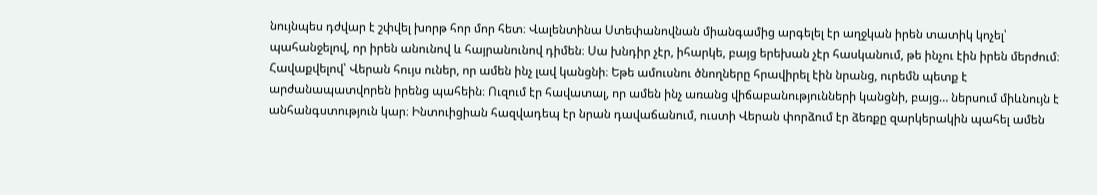նույնպես դժվար է շփվել խորթ հոր մոր հետ։ Վալենտինա Ստեփանովնան միանգամից արգելել էր աղջկան իրեն տատիկ կոչել՝ պահանջելով, որ իրեն անունով և հայրանունով դիմեն։ Սա խնդիր չէր, իհարկե, բայց երեխան չէր հասկանում, թե ինչու էին իրեն մերժում։
Հավաքվելով՝ Վերան հույս ուներ, որ ամեն ինչ լավ կանցնի։ Եթե ամուսնու ծնողները հրավիրել էին նրանց, ուրեմն պետք է արժանապատվորեն իրենց պահեին։ Ուզում էր հավատալ, որ ամեն ինչ առանց վիճաբանությունների կանցնի, բայց… ներսում միևնույն է անհանգստություն կար։ Ինտուիցիան հազվադեպ էր նրան դավաճանում, ուստի Վերան փորձում էր ձեռքը զարկերակին պահել ամեն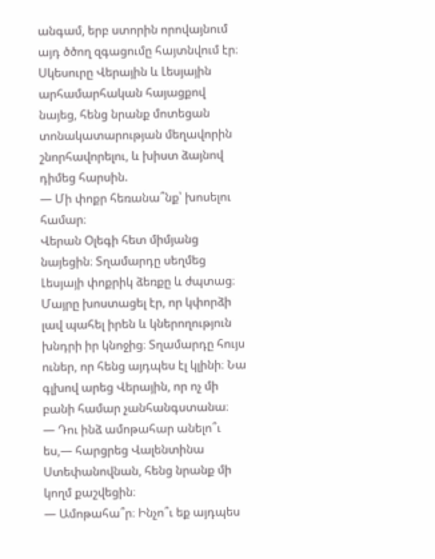անգամ, երբ ստորին որովայնում այդ ծծող զգացումը հայտնվում էր։
Սկեսուրը Վերային և Լեսյային արհամարհական հայացքով նայեց, հենց նրանք մոտեցան տոնակատարության մեղավորին շնորհավորելու, և խիստ ձայնով դիմեց հարսին.
— Մի փոքր հեռանա՞նք՝ խոսելու համար։
Վերան Օլեգի հետ միմյանց նայեցին։ Տղամարդը սեղմեց Լեսյայի փոքրիկ ձեռքը և ժպտաց։ Մայրը խոստացել էր, որ կփորձի լավ պահել իրեն և կներողություն խնդրի իր կնոջից։ Տղամարդը հույս ուներ, որ հենց այդպես էլ կլինի։ Նա գլխով արեց Վերային, որ ոչ մի բանի համար չանհանգստանա։
— Դու ինձ ամոթահար անելո՞ւ ես,— հարցրեց Վալենտինա Ստեփանովնան, հենց նրանք մի կողմ քաշվեցին։
— Ամոթահա՞ր։ Ինչո՞ւ եք այդպես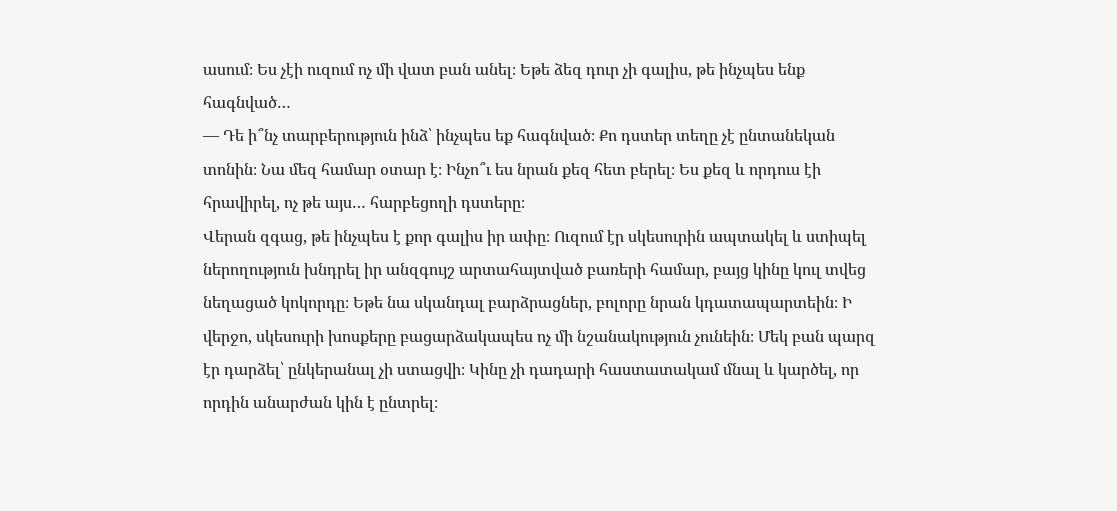ասում։ Ես չէի ուզում ոչ մի վատ բան անել։ Եթե ձեզ դուր չի գալիս, թե ինչպես ենք հագնված…
— Դե ի՞նչ տարբերություն ինձ՝ ինչպես եք հագնված։ Քո դստեր տեղը չէ ընտանեկան տոնին։ Նա մեզ համար օտար է։ Ինչո՞ւ ես նրան քեզ հետ բերել։ Ես քեզ և որդուս էի հրավիրել, ոչ թե այս… հարբեցողի դստերը։
Վերան զգաց, թե ինչպես է քոր գալիս իր ափը։ Ուզում էր սկեսուրին ապտակել և ստիպել ներողություն խնդրել իր անզգույշ արտահայտված բառերի համար, բայց կինը կուլ տվեց նեղացած կոկորդը։ Եթե նա սկանդալ բարձրացներ, բոլորը նրան կդատապարտեին։ Ի վերջո, սկեսուրի խոսքերը բացարձակապես ոչ մի նշանակություն չունեին։ Մեկ բան պարզ էր դարձել՝ ընկերանալ չի ստացվի։ Կինը չի դադարի հաստատակամ մնալ և կարծել, որ որդին անարժան կին է ընտրել։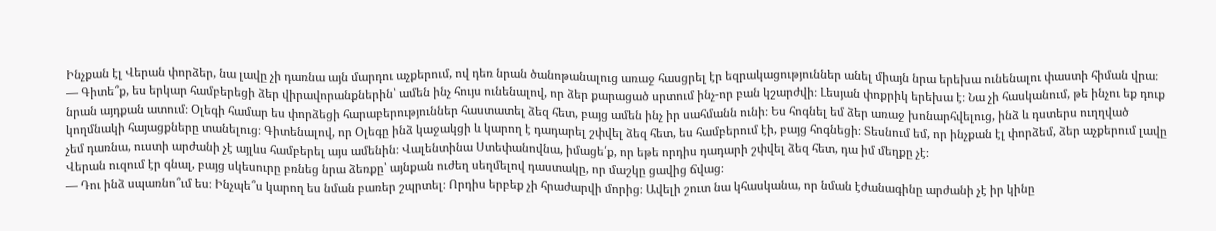Ինչքան էլ Վերան փորձեր, նա լավը չի դառնա այն մարդու աչքերում, ով դեռ նրան ծանոթանալուց առաջ հասցրել էր եզրակացություններ անել միայն նրա երեխա ունենալու փաստի հիման վրա։
— Գիտե՞ք, ես երկար համբերեցի ձեր վիրավորանքներին՝ ամեն ինչ հույս ունենալով, որ ձեր քարացած սրտում ինչ-որ բան կշարժվի։ Լեսյան փոքրիկ երեխա է։ Նա չի հասկանում, թե ինչու եք դուք նրան այդքան ատում։ Օլեգի համար ես փորձեցի հարաբերություններ հաստատել ձեզ հետ, բայց ամեն ինչ իր սահմանն ունի։ Ես հոգնել եմ ձեր առաջ խոնարհվելուց, ինձ և դստերս ուղղված կողմնակի հայացքները տանելուց։ Գիտենալով, որ Օլեգը ինձ կաջակցի և կարող է դադարել շփվել ձեզ հետ, ես համբերում էի, բայց հոգնեցի։ Տեսնում եմ, որ ինչքան էլ փորձեմ, ձեր աչքերում լավը չեմ դառնա, ուստի արժանի չէ այլևս համբերել այս ամենին։ Վալենտինա Ստեփանովնա, իմացե՛ք, որ եթե որդիս դադարի շփվել ձեզ հետ, դա իմ մեղքը չէ։
Վերան ուզում էր գնալ, բայց սկեսուրը բռնեց նրա ձեռքը՝ այնքան ուժեղ սեղմելով դաստակը, որ մաշկը ցավից ճվաց։
— Դու ինձ սպառնո՞ւմ ես։ Ինչպե՞ս կարող ես նման բառեր շպրտել։ Որդիս երբեք չի հրաժարվի մորից։ Ավելի շուտ նա կհասկանա, որ նման էժանագինը արժանի չէ իր կինը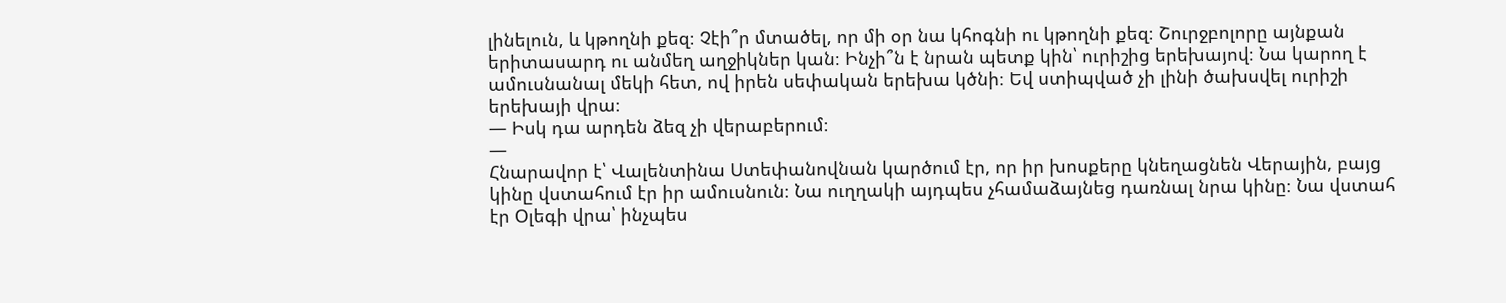լինելուն, և կթողնի քեզ։ Չէի՞ր մտածել, որ մի օր նա կհոգնի ու կթողնի քեզ։ Շուրջբոլորը այնքան երիտասարդ ու անմեղ աղջիկներ կան։ Ինչի՞ն է նրան պետք կին՝ ուրիշից երեխայով։ Նա կարող է ամուսնանալ մեկի հետ, ով իրեն սեփական երեխա կծնի։ Եվ ստիպված չի լինի ծախսվել ուրիշի երեխայի վրա։
— Իսկ դա արդեն ձեզ չի վերաբերում։
—
Հնարավոր է՝ Վալենտինա Ստեփանովնան կարծում էր, որ իր խոսքերը կնեղացնեն Վերային, բայց կինը վստահում էր իր ամուսնուն։ Նա ուղղակի այդպես չհամաձայնեց դառնալ նրա կինը։ Նա վստահ էր Օլեգի վրա՝ ինչպես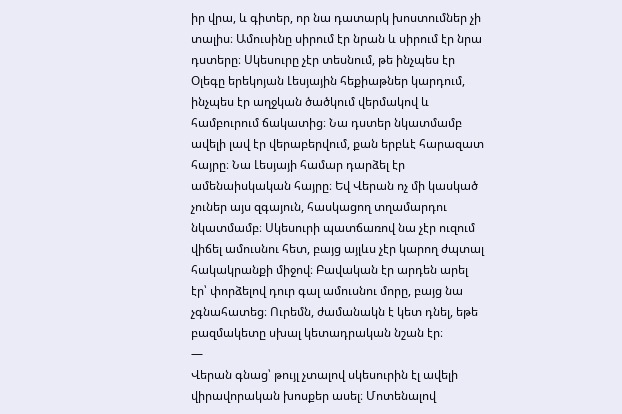իր վրա, և գիտեր, որ նա դատարկ խոստումներ չի տալիս։ Ամուսինը սիրում էր նրան և սիրում էր նրա դստերը։ Սկեսուրը չէր տեսնում, թե ինչպես էր Օլեգը երեկոյան Լեսյային հեքիաթներ կարդում, ինչպես էր աղջկան ծածկում վերմակով և համբուրում ճակատից։ Նա դստեր նկատմամբ ավելի լավ էր վերաբերվում, քան երբևէ հարազատ հայրը։ Նա Լեսյայի համար դարձել էր ամենաիսկական հայրը։ Եվ Վերան ոչ մի կասկած չուներ այս զգայուն, հասկացող տղամարդու նկատմամբ։ Սկեսուրի պատճառով նա չէր ուզում վիճել ամուսնու հետ, բայց այլևս չէր կարող ժպտալ հակակրանքի միջով։ Բավական էր արդեն արել էր՝ փորձելով դուր գալ ամուսնու մորը, բայց նա չգնահատեց։ Ուրեմն, ժամանակն է կետ դնել, եթե բազմակետը սխալ կետադրական նշան էր։
—
Վերան գնաց՝ թույլ չտալով սկեսուրին էլ ավելի վիրավորական խոսքեր ասել։ Մոտենալով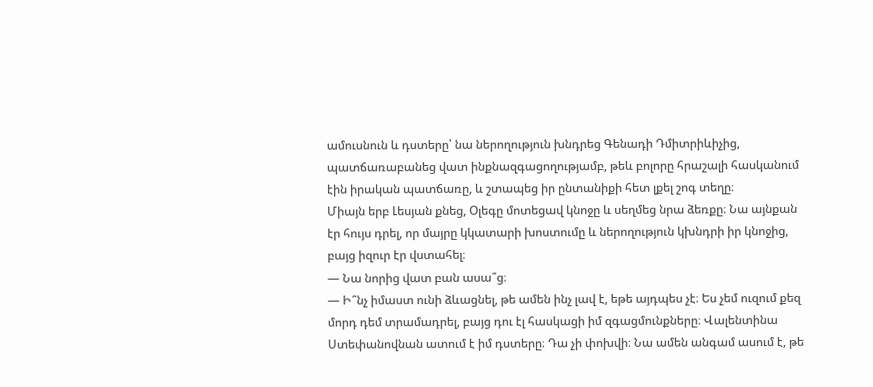ամուսնուն և դստերը՝ նա ներողություն խնդրեց Գենադի Դմիտրիևիչից, պատճառաբանեց վատ ինքնազգացողությամբ, թեև բոլորը հրաշալի հասկանում էին իրական պատճառը, և շտապեց իր ընտանիքի հետ լքել շոգ տեղը։
Միայն երբ Լեսյան քնեց, Օլեգը մոտեցավ կնոջը և սեղմեց նրա ձեռքը։ Նա այնքան էր հույս դրել, որ մայրը կկատարի խոստումը և ներողություն կխնդրի իր կնոջից, բայց իզուր էր վստահել։
— Նա նորից վատ բան ասա՞ց։
— Ի՞նչ իմաստ ունի ձևացնել, թե ամեն ինչ լավ է, եթե այդպես չէ։ Ես չեմ ուզում քեզ մորդ դեմ տրամադրել, բայց դու էլ հասկացի իմ զգացմունքները։ Վալենտինա Ստեփանովնան ատում է իմ դստերը։ Դա չի փոխվի։ Նա ամեն անգամ ասում է, թե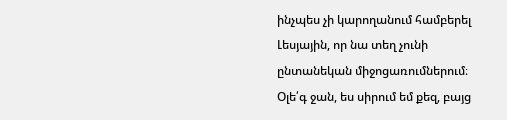ինչպես չի կարողանում համբերել Լեսյային, որ նա տեղ չունի ընտանեկան միջոցառումներում։ Օլե՛գ ջան, ես սիրում եմ քեզ, բայց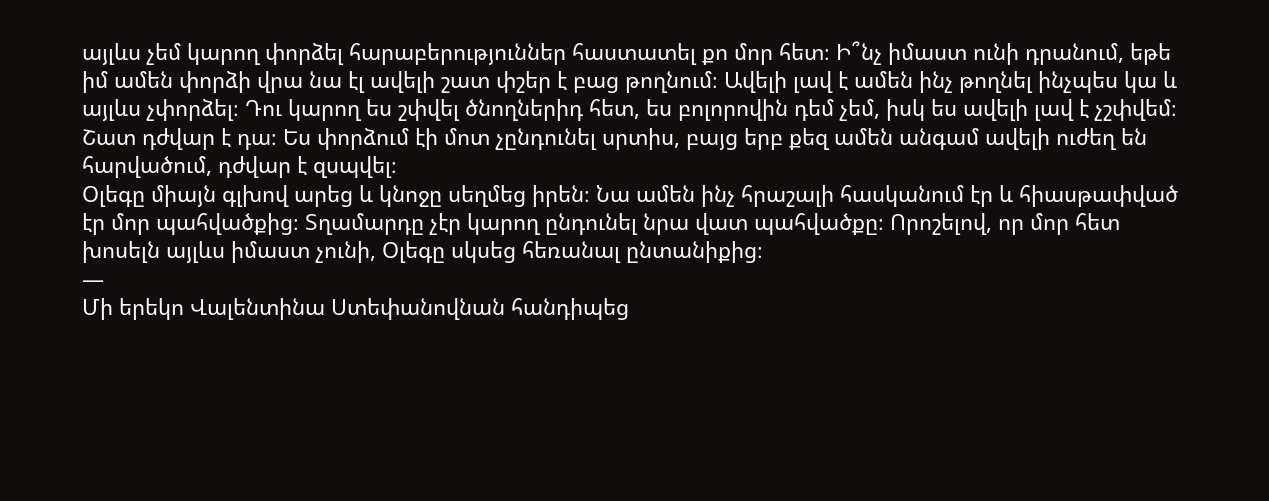այլևս չեմ կարող փորձել հարաբերություններ հաստատել քո մոր հետ։ Ի՞նչ իմաստ ունի դրանում, եթե իմ ամեն փորձի վրա նա էլ ավելի շատ փշեր է բաց թողնում։ Ավելի լավ է ամեն ինչ թողնել ինչպես կա և այլևս չփորձել։ Դու կարող ես շփվել ծնողներիդ հետ, ես բոլորովին դեմ չեմ, իսկ ես ավելի լավ է չշփվեմ։ Շատ դժվար է դա։ Ես փորձում էի մոտ չընդունել սրտիս, բայց երբ քեզ ամեն անգամ ավելի ուժեղ են հարվածում, դժվար է զսպվել։
Օլեգը միայն գլխով արեց և կնոջը սեղմեց իրեն։ Նա ամեն ինչ հրաշալի հասկանում էր և հիասթափված էր մոր պահվածքից։ Տղամարդը չէր կարող ընդունել նրա վատ պահվածքը։ Որոշելով, որ մոր հետ խոսելն այլևս իմաստ չունի, Օլեգը սկսեց հեռանալ ընտանիքից։
—
Մի երեկո Վալենտինա Ստեփանովնան հանդիպեց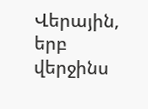Վերային, երբ վերջինս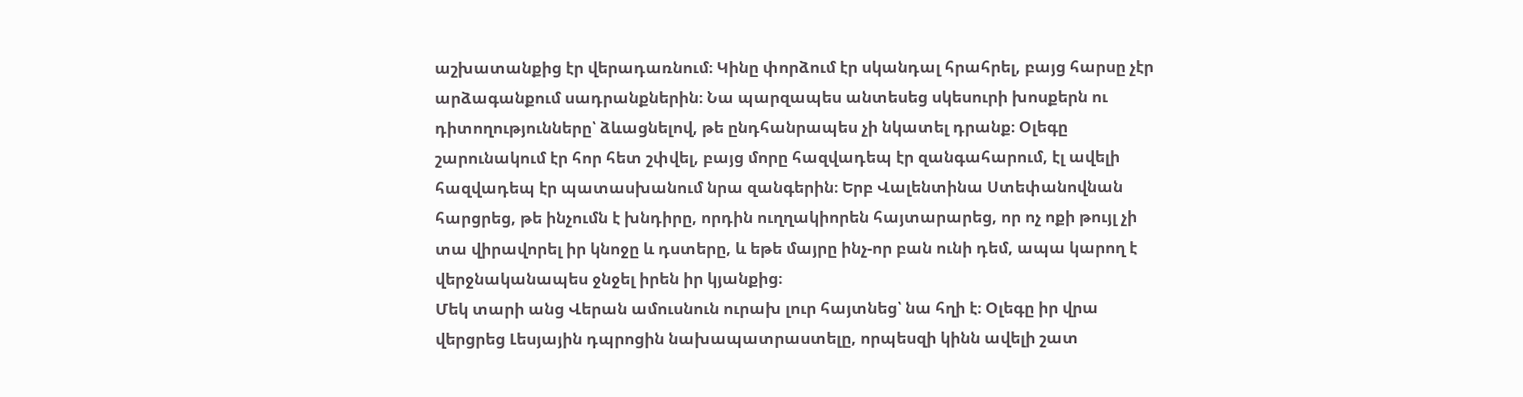աշխատանքից էր վերադառնում։ Կինը փորձում էր սկանդալ հրահրել, բայց հարսը չէր արձագանքում սադրանքներին։ Նա պարզապես անտեսեց սկեսուրի խոսքերն ու դիտողությունները՝ ձևացնելով, թե ընդհանրապես չի նկատել դրանք։ Օլեգը շարունակում էր հոր հետ շփվել, բայց մորը հազվադեպ էր զանգահարում, էլ ավելի հազվադեպ էր պատասխանում նրա զանգերին։ Երբ Վալենտինա Ստեփանովնան հարցրեց, թե ինչումն է խնդիրը, որդին ուղղակիորեն հայտարարեց, որ ոչ ոքի թույլ չի տա վիրավորել իր կնոջը և դստերը, և եթե մայրը ինչ-որ բան ունի դեմ, ապա կարող է վերջնականապես ջնջել իրեն իր կյանքից։
Մեկ տարի անց Վերան ամուսնուն ուրախ լուր հայտնեց՝ նա հղի է։ Օլեգը իր վրա վերցրեց Լեսյային դպրոցին նախապատրաստելը, որպեսզի կինն ավելի շատ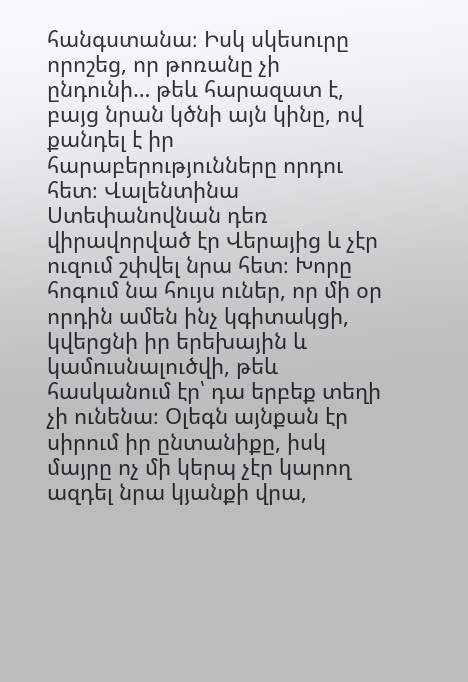հանգստանա։ Իսկ սկեսուրը որոշեց, որ թոռանը չի ընդունի… թեև հարազատ է, բայց նրան կծնի այն կինը, ով քանդել է իր հարաբերությունները որդու հետ։ Վալենտինա Ստեփանովնան դեռ վիրավորված էր Վերայից և չէր ուզում շփվել նրա հետ։ Խորը հոգում նա հույս ուներ, որ մի օր որդին ամեն ինչ կգիտակցի, կվերցնի իր երեխային և կամուսնալուծվի, թեև հասկանում էր՝ դա երբեք տեղի չի ունենա։ Օլեգն այնքան էր սիրում իր ընտանիքը, իսկ մայրը ոչ մի կերպ չէր կարող ազդել նրա կյանքի վրա,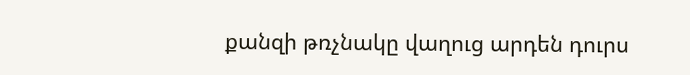քանզի թռչնակը վաղուց արդեն դուրս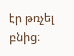էր թռչել բնից։